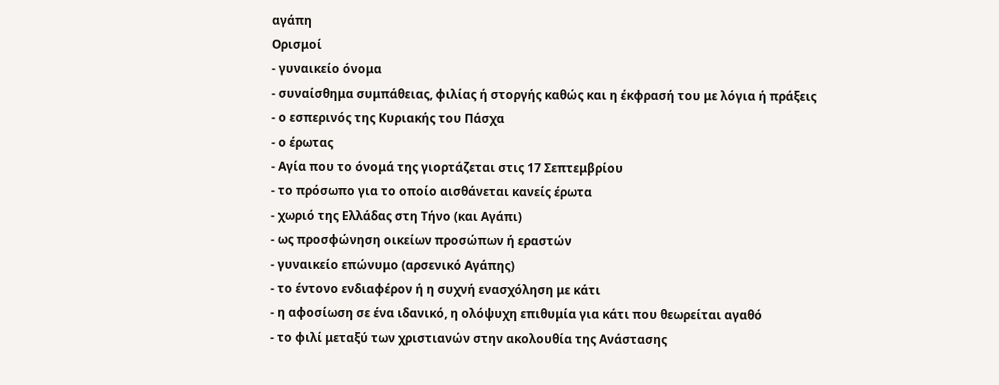αγάπη
Ορισμοί
- γυναικείο όνομα
- συναίσθημα συμπάθειας, φιλίας ή στοργής καθώς και η έκφρασή του με λόγια ή πράξεις
- ο εσπερινός της Κυριακής του Πάσχα
- ο έρωτας
- Αγία που το όνομά της γιορτάζεται στις 17 Σεπτεμβρίου
- το πρόσωπο για το οποίο αισθάνεται κανείς έρωτα
- χωριό της Ελλάδας στη Τήνο (και Αγάπι)
- ως προσφώνηση οικείων προσώπων ή εραστών
- γυναικείο επώνυμο (αρσενικό Αγάπης)
- το έντονο ενδιαφέρον ή η συχνή ενασχόληση με κάτι
- η αφοσίωση σε ένα ιδανικό, η ολόψυχη επιθυμία για κάτι που θεωρείται αγαθό
- το φιλί μεταξύ των χριστιανών στην ακολουθία της Ανάστασης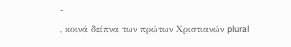-
, κοινά δείπνα των πρώτων Χριστιανών plural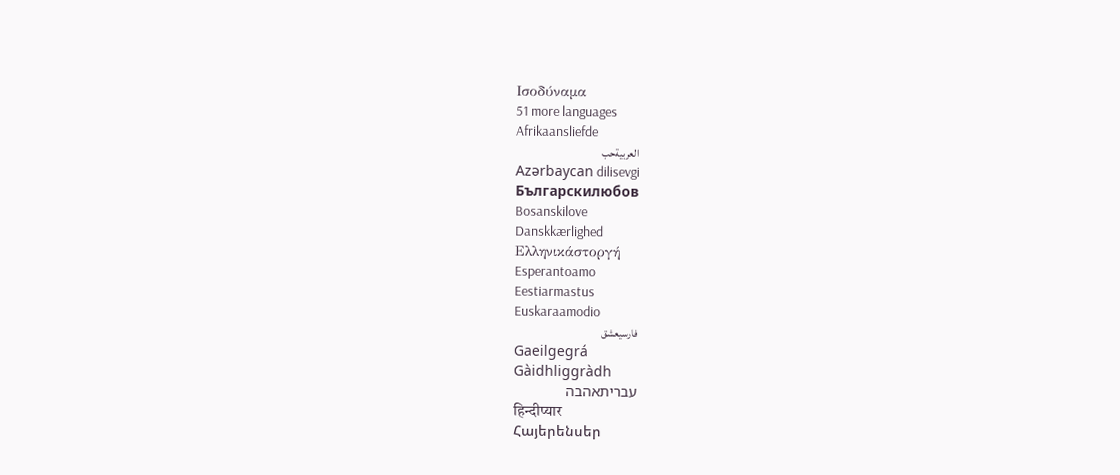Ισοδύναμα
51 more languages
Afrikaansliefde
العربيةحب
Azərbaycan dilisevgi
Българскилюбов
Bosanskilove
Danskkærlighed
Ελληνικάστοργή
Esperantoamo
Eestiarmastus
Euskaraamodio
فارسیعشق
Gaeilgegrá
Gàidhliggràdh
עבריתאהבה
हिन्दीप्यार
Հայերենսեր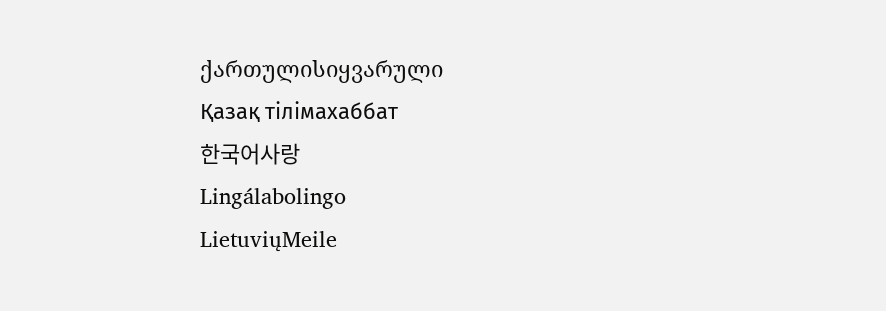ქართულისიყვარული
Қазақ тілімахаббат
한국어사랑
Lingálabolingo
LietuviųMeile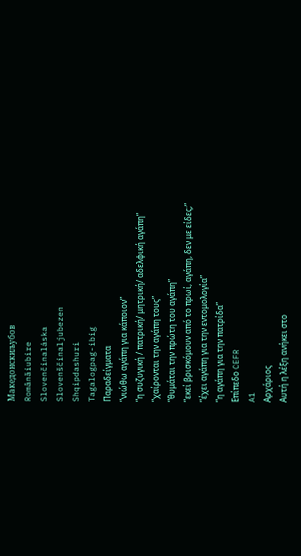Македонскиљубов
Românăiubire
Slovenčinaláska
Slovenščinaljubezen
Shqipdashuri
Tagalogpag-ibig
Παραδείγματα
“νιώθω αγάπη για κάποιον”
“η συζυγική / πατρική/ μητρική/ αδελφική αγάπη”
“χαίρονται την αγάπη τους”
“θυμάται την πρώτη του αγάπη”
“εκεί βρισκόμουν από το πρωί, αγάπη, δεν με είδες;”
“έχει αγάπη για την εντομολογία”
“η αγάπη για την πατρίδα”
Επίπεδο CEFR
A1
Αρχάριος
Αυτή η λέξη ανήκει στο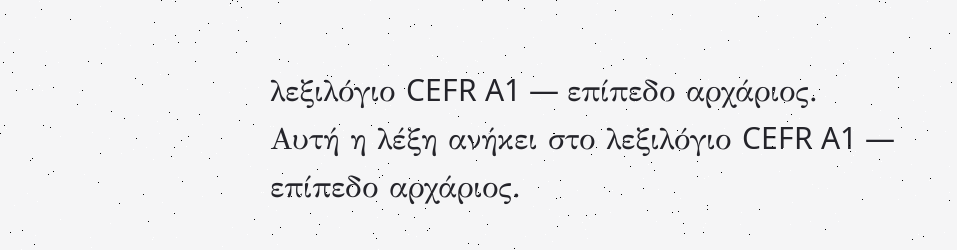λεξιλόγιο CEFR A1 — επίπεδο αρχάριος.
Αυτή η λέξη ανήκει στο λεξιλόγιο CEFR A1 — επίπεδο αρχάριος.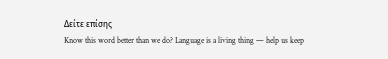Δείτε επίσης
Know this word better than we do? Language is a living thing — help us keep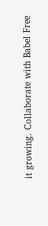it growing. Collaborate with Babel Free